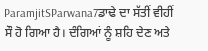ParamjitSParwana7ਡਾਢੇ ਦਾ ਸੱਤੀਂ ਵੀਹੀਂ ਸੌ ਹੋ ਗਿਆ ਹੈ। ਦੰਗਿਆਂ ਨੂੰ ਸ਼ਹਿ ਦੇਣ ਅਤੇ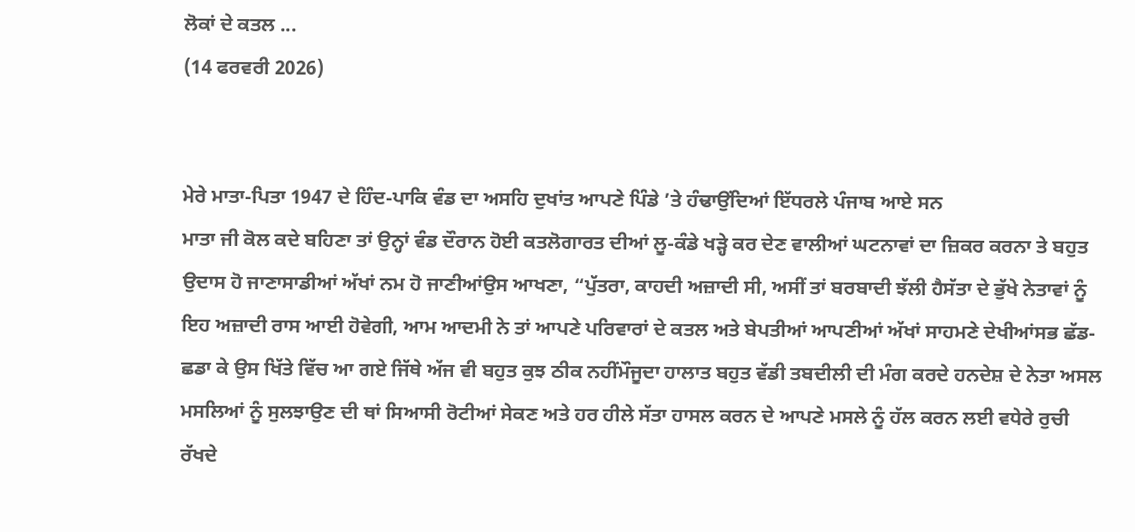ਲੋਕਾਂ ਦੇ ਕਤਲ ...
(14 ਫਰਵਰੀ 2026)


ਮੇਰੇ ਮਾਤਾ-ਪਿਤਾ 1947 ਦੇ ਹਿੰਦ-ਪਾਕਿ ਵੰਡ ਦਾ ਅਸਹਿ ਦੁਖਾਂਤ ਆਪਣੇ ਪਿੰਡੇ ’ਤੇ ਹੰਢਾਉਂਦਿਆਂ ਇੱਧਰਲੇ ਪੰਜਾਬ ਆਏ ਸਨ
ਮਾਤਾ ਜੀ ਕੋਲ ਕਦੇ ਬਹਿਣਾ ਤਾਂ ਉਨ੍ਹਾਂ ਵੰਡ ਦੌਰਾਨ ਹੋਈ ਕਤਲੋਗਾਰਤ ਦੀਆਂ ਲੂ-ਕੰਡੇ ਖੜ੍ਹੇ ਕਰ ਦੇਣ ਵਾਲੀਆਂ ਘਟਨਾਵਾਂ ਦਾ ਜ਼ਿਕਰ ਕਰਨਾ ਤੇ ਬਹੁਤ ਉਦਾਸ ਹੋ ਜਾਣਾਸਾਡੀਆਂ ਅੱਖਾਂ ਨਮ ਹੋ ਜਾਣੀਆਂਉਸ ਆਖਣਾ, “ਪੁੱਤਰਾ, ਕਾਹਦੀ ਅਜ਼ਾਦੀ ਸੀ, ਅਸੀਂ ਤਾਂ ਬਰਬਾਦੀ ਝੱਲੀ ਹੈਸੱਤਾ ਦੇ ਭੁੱਖੇ ਨੇਤਾਵਾਂ ਨੂੰ ਇਹ ਅਜ਼ਾਦੀ ਰਾਸ ਆਈ ਹੋਵੇਗੀ, ਆਮ ਆਦਮੀ ਨੇ ਤਾਂ ਆਪਣੇ ਪਰਿਵਾਰਾਂ ਦੇ ਕਤਲ ਅਤੇ ਬੇਪਤੀਆਂ ਆਪਣੀਆਂ ਅੱਖਾਂ ਸਾਹਮਣੇ ਦੇਖੀਆਂਸਭ ਛੱਡ-ਛਡਾ ਕੇ ਉਸ ਖਿੱਤੇ ਵਿੱਚ ਆ ਗਏ ਜਿੱਥੇ ਅੱਜ ਵੀ ਬਹੁਤ ਕੁਝ ਠੀਕ ਨਹੀਂਮੌਜੂਦਾ ਹਾਲਾਤ ਬਹੁਤ ਵੱਡੀ ਤਬਦੀਲੀ ਦੀ ਮੰਗ ਕਰਦੇ ਹਨਦੇਸ਼ ਦੇ ਨੇਤਾ ਅਸਲ ਮਸਲਿਆਂ ਨੂੰ ਸੁਲਝਾਉਣ ਦੀ ਥਾਂ ਸਿਆਸੀ ਰੋਟੀਆਂ ਸੇਕਣ ਅਤੇ ਹਰ ਹੀਲੇ ਸੱਤਾ ਹਾਸਲ ਕਰਨ ਦੇ ਆਪਣੇ ਮਸਲੇ ਨੂੰ ਹੱਲ ਕਰਨ ਲਈ ਵਧੇਰੇ ਰੁਚੀ ਰੱਖਦੇ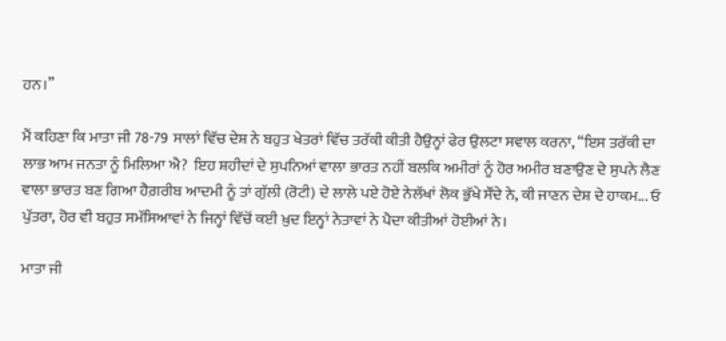ਹਨ।”

ਮੈਂ ਕਹਿਣਾ ਕਿ ਮਾਤਾ ਜੀ 78-79 ਸਾਲਾਂ ਵਿੱਚ ਦੇਸ਼ ਨੇ ਬਹੁਤ ਖੇਤਰਾਂ ਵਿੱਚ ਤਰੱਕੀ ਕੀਤੀ ਹੈਉਨ੍ਹਾਂ ਫੇਰ ਉਲਟਾ ਸਵਾਲ ਕਰਨਾ, “ਇਸ ਤਰੱਕੀ ਦਾ ਲਾਭ ਆਮ ਜਨਤਾ ਨੂੰ ਮਿਲਿਆ ਐ?  ਇਹ ਸ਼ਹੀਦਾਂ ਦੇ ਸੁਪਨਿਆਂ ਵਾਲਾ ਭਾਰਤ ਨਹੀਂ ਬਲਕਿ ਅਮੀਰਾਂ ਨੂੰ ਹੋਰ ਅਮੀਰ ਬਣਾਉਣ ਦੇ ਸੁਪਨੇ ਲੈਣ ਵਾਲਾ ਭਾਰਤ ਬਣ ਗਿਆ ਹੈਗ਼ਰੀਬ ਆਦਮੀ ਨੂੰ ਤਾਂ ਗੁੱਲੀ (ਰੋਟੀ) ਦੇ ਲਾਲੇ ਪਏ ਹੋਏ ਨੇਲੱਖਾਂ ਲੋਕ ਭੁੱਖੇ ਸੌਂਦੇ ਨੇ, ਕੀ ਜਾਣਨ ਦੇਸ਼ ਦੇ ਹਾਕਮ... ਓ ਪੁੱਤਰਾ, ਹੋਰ ਵੀ ਬਹੁਤ ਸਮੱਸਿਆਵਾਂ ਨੇ ਜਿਨ੍ਹਾਂ ਵਿੱਚੋਂ ਕਈ ਖ਼ੁਦ ਇਨ੍ਹਾਂ ਨੇਤਾਵਾਂ ਨੇ ਪੈਦਾ ਕੀਤੀਆਂ ਹੋਈਆਂ ਨੇ।

ਮਾਤਾ ਜੀ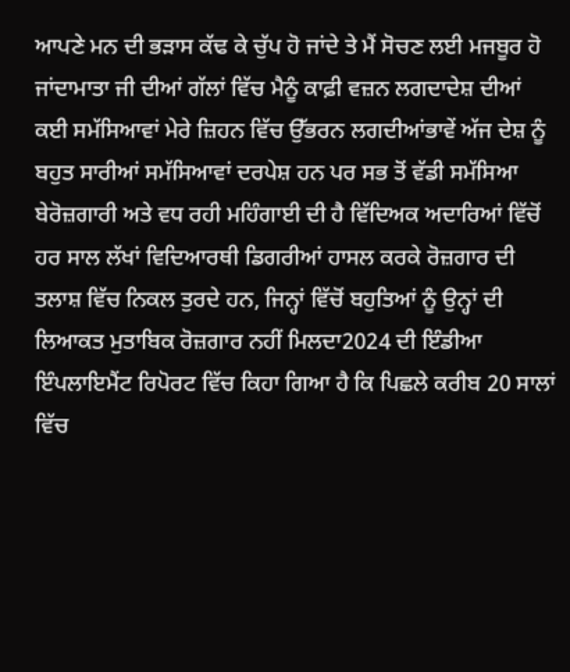ਆਪਣੇ ਮਨ ਦੀ ਭੜਾਸ ਕੱਢ ਕੇ ਚੁੱਪ ਹੋ ਜਾਂਦੇ ਤੇ ਮੈਂ ਸੋਚਣ ਲਈ ਮਜਬੂਰ ਹੋ ਜਾਂਦਾਮਾਤਾ ਜੀ ਦੀਆਂ ਗੱਲਾਂ ਵਿੱਚ ਮੈਨੂੰ ਕਾਫ਼ੀ ਵਜ਼ਨ ਲਗਦਾਦੇਸ਼ ਦੀਆਂ ਕਈ ਸਮੱਸਿਆਵਾਂ ਮੇਰੇ ਜ਼ਿਹਨ ਵਿੱਚ ਉੱਭਰਨ ਲਗਦੀਆਂਭਾਵੇਂ ਅੱਜ ਦੇਸ਼ ਨੂੰ ਬਹੁਤ ਸਾਰੀਆਂ ਸਮੱਸਿਆਵਾਂ ਦਰਪੇਸ਼ ਹਨ ਪਰ ਸਭ ਤੋਂ ਵੱਡੀ ਸਮੱਸਿਆ ਬੇਰੋਜ਼ਗਾਰੀ ਅਤੇ ਵਧ ਰਹੀ ਮਹਿੰਗਾਈ ਦੀ ਹੈ ਵਿੱਦਿਅਕ ਅਦਾਰਿਆਂ ਵਿੱਚੋਂ ਹਰ ਸਾਲ ਲੱਖਾਂ ਵਿਦਿਆਰਥੀ ਡਿਗਰੀਆਂ ਹਾਸਲ ਕਰਕੇ ਰੋਜ਼ਗਾਰ ਦੀ ਤਲਾਸ਼ ਵਿੱਚ ਨਿਕਲ ਤੁਰਦੇ ਹਨ, ਜਿਨ੍ਹਾਂ ਵਿੱਚੋਂ ਬਹੁਤਿਆਂ ਨੂੰ ਉਨ੍ਹਾਂ ਦੀ ਲਿਆਕਤ ਮੁਤਾਬਿਕ ਰੋਜ਼ਗਾਰ ਨਹੀਂ ਮਿਲਦਾ2024 ਦੀ ਇੰਡੀਆ ਇੰਪਲਾਇਮੈਂਟ ਰਿਪੋਰਟ ਵਿੱਚ ਕਿਹਾ ਗਿਆ ਹੈ ਕਿ ਪਿਛਲੇ ਕਰੀਬ 20 ਸਾਲਾਂ ਵਿੱਚ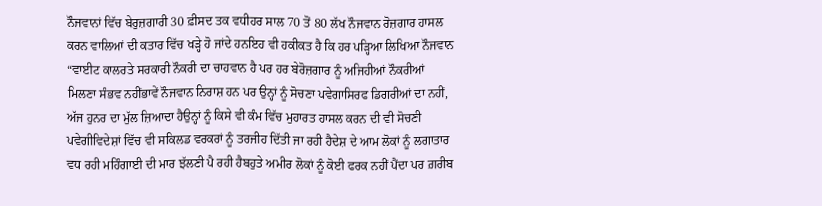ਨੌਜਵਾਨਾਂ ਵਿੱਚ ਬੇਰੁਜ਼ਗਾਰੀ 30 ਫ਼ੀਸਦ ਤਕ ਵਧੀਹਰ ਸਾਲ 70 ਤੋਂ 80 ਲੱਖ ਨੌਜਵਾਨ ਰੋਜ਼ਗਾਰ ਹਾਸਲ ਕਰਨ ਵਾਲਿਆਂ ਦੀ ਕਤਾਰ ਵਿੱਚ ਖੜ੍ਹੇ ਹੋ ਜਾਂਦੇ ਹਨਇਹ ਵੀ ਹਕੀਕਤ ਹੈ ਕਿ ਹਰ ਪੜ੍ਹਿਆ ਲਿਖਿਆ ਨੌਜਵਾਨ “ਵਾਈਟ ਕਾਲਰਤੇ ਸਰਕਾਰੀ ਨੌਕਰੀ ਦਾ ਚਾਹਵਾਨ ਹੈ ਪਰ ਹਰ ਬੇਰੋਜ਼ਗਾਰ ਨੂੰ ਅਜਿਹੀਆਂ ਨੌਕਰੀਆਂ ਮਿਲਣਾ ਸੰਭਵ ਨਹੀਂਭਾਵੇਂ ਨੌਜਵਾਨ ਨਿਰਾਸ਼ ਹਨ ਪਰ ਉਨ੍ਹਾਂ ਨੂੰ ਸੋਚਣਾ ਪਵੇਗਾਸਿਰਫ ਡਿਗਰੀਆਂ ਦਾ ਨਹੀਂ, ਅੱਜ ਹੁਨਰ ਦਾ ਮੁੱਲ ਜ਼ਿਆਦਾ ਹੈਉਨ੍ਹਾਂ ਨੂੰ ਕਿਸੇ ਵੀ ਕੰਮ ਵਿੱਚ ਮੁਹਾਰਤ ਹਾਸਲ ਕਰਨ ਦੀ ਵੀ ਸੋਚਣੀ ਪਵੇਗੀਵਿਦੇਸ਼ਾਂ ਵਿੱਚ ਵੀ ਸਕਿਲਡ ਵਰਕਰਾਂ ਨੂੰ ਤਰਜੀਹ ਦਿੱਤੀ ਜਾ ਰਹੀ ਹੈਦੇਸ਼ ਦੇ ਆਮ ਲੋਕਾਂ ਨੂੰ ਲਗਾਤਾਰ ਵਧ ਰਹੀ ਮਹਿੰਗਾਈ ਦੀ ਮਾਰ ਝੱਲਣੀ ਪੈ ਰਹੀ ਹੈਬਹੁਤੇ ਅਮੀਰ ਲੋਕਾਂ ਨੂੰ ਕੋਈ ਫਰਕ ਨਹੀਂ ਪੈਂਦਾ ਪਰ ਗ਼ਰੀਬ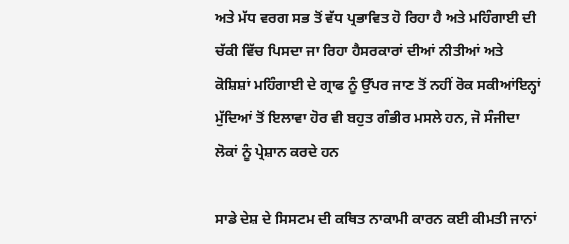ਅਤੇ ਮੱਧ ਵਰਗ ਸਭ ਤੋਂ ਵੱਧ ਪ੍ਰਭਾਵਿਤ ਹੋ ਰਿਹਾ ਹੈ ਅਤੇ ਮਹਿੰਗਾਈ ਦੀ ਚੱਕੀ ਵਿੱਚ ਪਿਸਦਾ ਜਾ ਰਿਹਾ ਹੈਸਰਕਾਰਾਂ ਦੀਆਂ ਨੀਤੀਆਂ ਅਤੇ ਕੋਸ਼ਿਸ਼ਾਂ ਮਹਿੰਗਾਈ ਦੇ ਗ੍ਰਾਫ ਨੂੰ ਉੱਪਰ ਜਾਣ ਤੋਂ ਨਹੀਂ ਰੋਕ ਸਕੀਆਂਇਨ੍ਹਾਂ ਮੁੱਦਿਆਂ ਤੋਂ ਇਲਾਵਾ ਹੋਰ ਵੀ ਬਹੁਤ ਗੰਭੀਰ ਮਸਲੇ ਹਨ, ਜੋ ਸੰਜੀਦਾ ਲੋਕਾਂ ਨੂੰ ਪ੍ਰੇਸ਼ਾਨ ਕਰਦੇ ਹਨ

ਸਾਡੇ ਦੇਸ਼ ਦੇ ਸਿਸਟਮ ਦੀ ਕਥਿਤ ਨਾਕਾਮੀ ਕਾਰਨ ਕਈ ਕੀਮਤੀ ਜਾਨਾਂ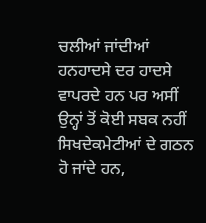ਚਲੀਆਂ ਜਾਂਦੀਆਂ ਹਨਹਾਦਸੇ ਦਰ ਹਾਦਸੇ ਵਾਪਰਦੇ ਹਨ ਪਰ ਅਸੀਂ ਉਨ੍ਹਾਂ ਤੋਂ ਕੋਈ ਸਬਕ ਨਹੀਂ ਸਿਖਦੇਕਮੇਟੀਆਂ ਦੇ ਗਠਨ ਹੋ ਜਾਂਦੇ ਹਨ,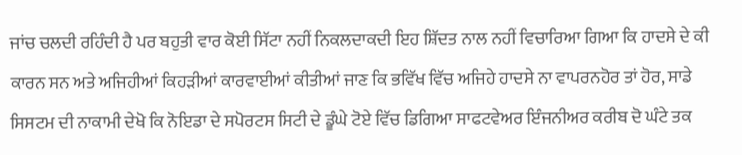ਜਾਂਚ ਚਲਦੀ ਰਹਿੰਦੀ ਹੈ ਪਰ ਬਹੁਤੀ ਵਾਰ ਕੋਈ ਸਿੱਟਾ ਨਹੀਂ ਨਿਕਲਦਾਕਦੀ ਇਹ ਸ਼ਿੱਦਤ ਨਾਲ ਨਹੀਂ ਵਿਚਾਰਿਆ ਗਿਆ ਕਿ ਹਾਦਸੇ ਦੇ ਕੀ ਕਾਰਨ ਸਨ ਅਤੇ ਅਜਿਹੀਆਂ ਕਿਹੜੀਆਂ ਕਾਰਵਾਈਆਂ ਕੀਤੀਆਂ ਜਾਣ ਕਿ ਭਵਿੱਖ ਵਿੱਚ ਅਜਿਹੇ ਹਾਦਸੇ ਨਾ ਵਾਪਰਨਹੋਰ ਤਾਂ ਹੋਰ, ਸਾਡੇ ਸਿਸਟਮ ਦੀ ਨਾਕਾਮੀ ਦੇਖੋ ਕਿ ਨੋਇਡਾ ਦੇ ਸਪੋਰਟਸ ਸਿਟੀ ਦੇ ਡੂੰਘੇ ਟੋਏ ਵਿੱਚ ਡਿਗਿਆ ਸਾਫਟਵੇਅਰ ਇੰਜਨੀਅਰ ਕਰੀਬ ਦੋ ਘੰਟੇ ਤਕ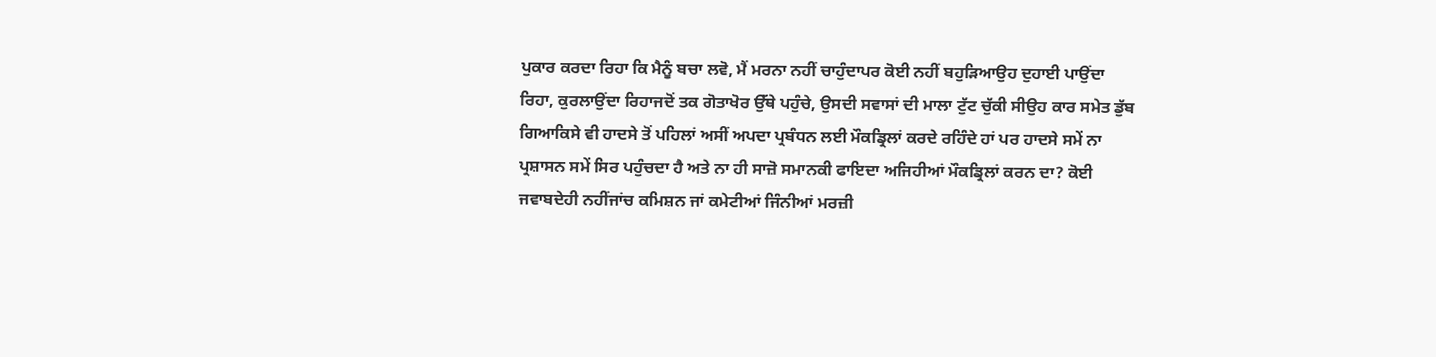ਪੁਕਾਰ ਕਰਦਾ ਰਿਹਾ ਕਿ ਮੈਨੂੰ ਬਚਾ ਲਵੋ, ਮੈਂ ਮਰਨਾ ਨਹੀਂ ਚਾਹੁੰਦਾਪਰ ਕੋਈ ਨਹੀਂ ਬਹੁੜਿਆਉਹ ਦੁਹਾਈ ਪਾਉਂਦਾ ਰਿਹਾ, ਕੁਰਲਾਉਂਦਾ ਰਿਹਾਜਦੋਂ ਤਕ ਗੋਤਾਖੋਰ ਉੱਥੇ ਪਹੁੰਚੇ, ਉਸਦੀ ਸਵਾਸਾਂ ਦੀ ਮਾਲਾ ਟੁੱਟ ਚੁੱਕੀ ਸੀਉਹ ਕਾਰ ਸਮੇਤ ਡੁੱਬ ਗਿਆਕਿਸੇ ਵੀ ਹਾਦਸੇ ਤੋਂ ਪਹਿਲਾਂ ਅਸੀਂ ਅਪਦਾ ਪ੍ਰਬੰਧਨ ਲਈ ਮੌਕਡ੍ਰਿਲਾਂ ਕਰਦੇ ਰਹਿੰਦੇ ਹਾਂ ਪਰ ਹਾਦਸੇ ਸਮੇਂ ਨਾ ਪ੍ਰਸ਼ਾਸਨ ਸਮੇਂ ਸਿਰ ਪਹੁੰਚਦਾ ਹੈ ਅਤੇ ਨਾ ਹੀ ਸਾਜ਼ੋ ਸਮਾਨਕੀ ਫਾਇਦਾ ਅਜਿਹੀਆਂ ਮੌਕਡ੍ਰਿਲਾਂ ਕਰਨ ਦਾ? ਕੋਈ ਜਵਾਬਦੇਹੀ ਨਹੀਂਜਾਂਚ ਕਮਿਸ਼ਨ ਜਾਂ ਕਮੇਟੀਆਂ ਜਿੰਨੀਆਂ ਮਰਜ਼ੀ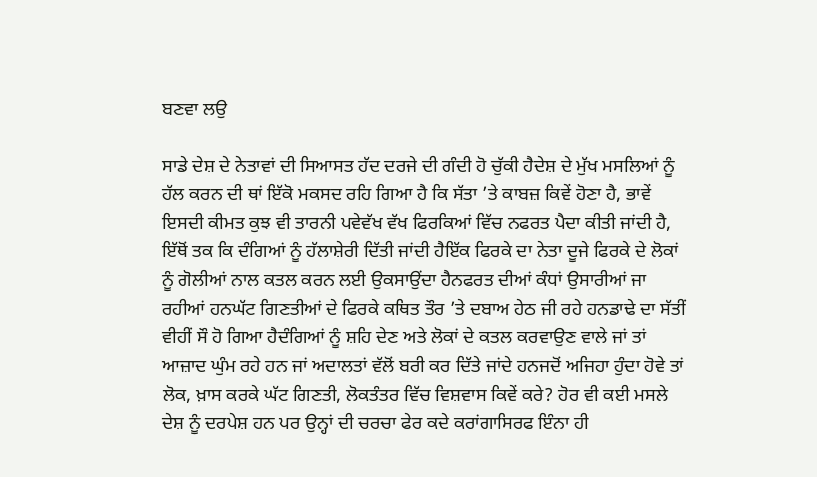ਬਣਵਾ ਲਉ

ਸਾਡੇ ਦੇਸ਼ ਦੇ ਨੇਤਾਵਾਂ ਦੀ ਸਿਆਸਤ ਹੱਦ ਦਰਜੇ ਦੀ ਗੰਦੀ ਹੋ ਚੁੱਕੀ ਹੈਦੇਸ਼ ਦੇ ਮੁੱਖ ਮਸਲਿਆਂ ਨੂੰ ਹੱਲ ਕਰਨ ਦੀ ਥਾਂ ਇੱਕੋ ਮਕਸਦ ਰਹਿ ਗਿਆ ਹੈ ਕਿ ਸੱਤਾ ’ਤੇ ਕਾਬਜ਼ ਕਿਵੇਂ ਹੋਣਾ ਹੈ, ਭਾਵੇਂ ਇਸਦੀ ਕੀਮਤ ਕੁਝ ਵੀ ਤਾਰਨੀ ਪਵੇਵੱਖ ਵੱਖ ਫਿਰਕਿਆਂ ਵਿੱਚ ਨਫਰਤ ਪੈਦਾ ਕੀਤੀ ਜਾਂਦੀ ਹੈ, ਇੱਥੋਂ ਤਕ ਕਿ ਦੰਗਿਆਂ ਨੂੰ ਹੱਲਾਸ਼ੇਰੀ ਦਿੱਤੀ ਜਾਂਦੀ ਹੈਇੱਕ ਫਿਰਕੇ ਦਾ ਨੇਤਾ ਦੂਜੇ ਫਿਰਕੇ ਦੇ ਲੋਕਾਂ ਨੂੰ ਗੋਲੀਆਂ ਨਾਲ ਕਤਲ ਕਰਨ ਲਈ ਉਕਸਾਉਂਦਾ ਹੈਨਫਰਤ ਦੀਆਂ ਕੰਧਾਂ ਉਸਾਰੀਆਂ ਜਾ ਰਹੀਆਂ ਹਨਘੱਟ ਗਿਣਤੀਆਂ ਦੇ ਫਿਰਕੇ ਕਥਿਤ ਤੌਰ ’ਤੇ ਦਬਾਅ ਹੇਠ ਜੀ ਰਹੇ ਹਨਡਾਢੇ ਦਾ ਸੱਤੀਂ ਵੀਹੀਂ ਸੌ ਹੋ ਗਿਆ ਹੈਦੰਗਿਆਂ ਨੂੰ ਸ਼ਹਿ ਦੇਣ ਅਤੇ ਲੋਕਾਂ ਦੇ ਕਤਲ ਕਰਵਾਉਣ ਵਾਲੇ ਜਾਂ ਤਾਂ ਆਜ਼ਾਦ ਘੁੰਮ ਰਹੇ ਹਨ ਜਾਂ ਅਦਾਲਤਾਂ ਵੱਲੋਂ ਬਰੀ ਕਰ ਦਿੱਤੇ ਜਾਂਦੇ ਹਨਜਦੋਂ ਅਜਿਹਾ ਹੁੰਦਾ ਹੋਵੇ ਤਾਂ ਲੋਕ, ਖ਼ਾਸ ਕਰਕੇ ਘੱਟ ਗਿਣਤੀ, ਲੋਕਤੰਤਰ ਵਿੱਚ ਵਿਸ਼ਵਾਸ ਕਿਵੇਂ ਕਰੇ? ਹੋਰ ਵੀ ਕਈ ਮਸਲੇ ਦੇਸ਼ ਨੂੰ ਦਰਪੇਸ਼ ਹਨ ਪਰ ਉਨ੍ਹਾਂ ਦੀ ਚਰਚਾ ਫੇਰ ਕਦੇ ਕਰਾਂਗਾਸਿਰਫ ਇੰਨਾ ਹੀ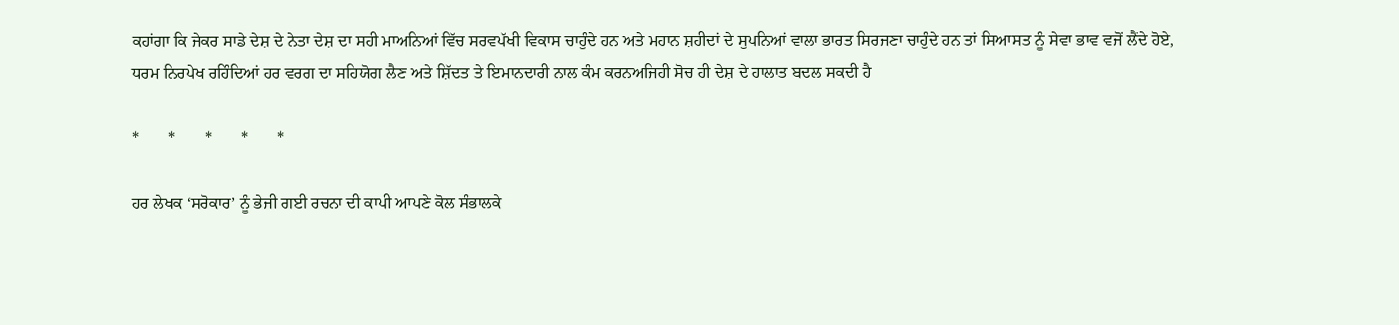ਕਹਾਂਗਾ ਕਿ ਜੇਕਰ ਸਾਡੇ ਦੇਸ਼ ਦੇ ਨੇਤਾ ਦੇਸ਼ ਦਾ ਸਹੀ ਮਾਅਨਿਆਂ ਵਿੱਚ ਸਰਵਪੱਖੀ ਵਿਕਾਸ ਚਾਹੁੰਦੇ ਹਨ ਅਤੇ ਮਹਾਨ ਸ਼ਹੀਦਾਂ ਦੇ ਸੁਪਨਿਆਂ ਵਾਲਾ ਭਾਰਤ ਸਿਰਜਣਾ ਚਾਹੁੰਦੇ ਹਨ ਤਾਂ ਸਿਆਸਤ ਨੂੰ ਸੇਵਾ ਭਾਵ ਵਜੋਂ ਲੈਂਦੇ ਹੋਏ, ਧਰਮ ਨਿਰਪੇਖ ਰਹਿੰਦਿਆਂ ਹਰ ਵਰਗ ਦਾ ਸਹਿਯੋਗ ਲੈਣ ਅਤੇ ਸ਼ਿੱਦਤ ਤੇ ਇਮਾਨਦਾਰੀ ਨਾਲ ਕੰਮ ਕਰਨਅਜਿਹੀ ਸੋਚ ਹੀ ਦੇਸ਼ ਦੇ ਹਾਲਾਤ ਬਦਲ ਸਕਦੀ ਹੈ

*       *       *       *       *

ਹਰ ਲੇਖਕ ‘ਸਰੋਕਾਰ’ ਨੂੰ ਭੇਜੀ ਗਈ ਰਚਨਾ ਦੀ ਕਾਪੀ ਆਪਣੇ ਕੋਲ ਸੰਭਾਲਕੇ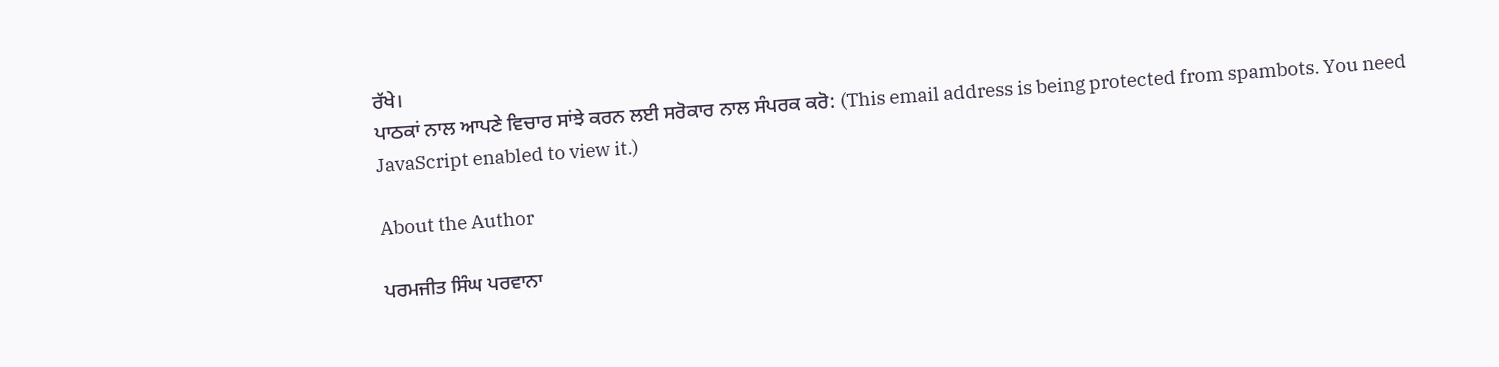ਰੱਖੇ।
ਪਾਠਕਾਂ ਨਾਲ ਆਪਣੇ ਵਿਚਾਰ ਸਾਂਝੇ ਕਰਨ ਲਈ ਸਰੋਕਾਰ ਨਾਲ ਸੰਪਰਕ ਕਰੋ: (This email address is being protected from spambots. You need JavaScript enabled to view it.)

About the Author

ਪਰਮਜੀਤ ਸਿੰਘ ਪਰਵਾਨਾ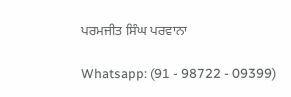ਪਰਮਜੀਤ ਸਿੰਘ ਪਰਵਾਨਾ

Whatsapp: (91 - 98722 - 09399)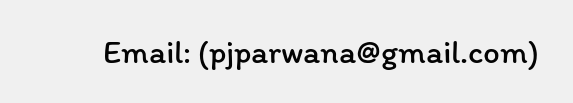Email: (pjparwana@gmail.com)